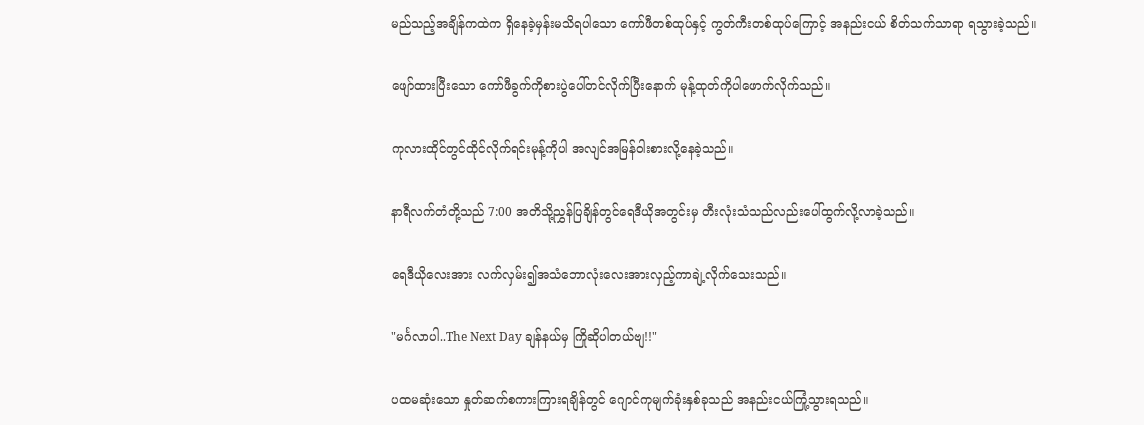မည်သည့်အချိန်ကထဲက ရှိနေခဲ့မှန်းမသိရပါသော ကော်ဖီတစ်ထုပ်နှင့် ကွတ်ကီးတစ်ထုပ်ကြောင့် အနည်းငယ် စိတ်သက်သာရာ ရသွားခဲ့သည်။

ဖျော်ထားပြီးသော ကော်ဖီခွက်ကိုစားပွဲပေါ်တင်လိုက်ပြီးနောက် မုန့်ထုတ်ကိုပါဖောက်လိုက်သည်။

ကုလားထိုင်တွင်ထိုင်လိုက်ရင်းမုန့်ကိုပါ အလျင်အမြန်ဝါးစားလို့နေခဲ့သည်။

နာရီလက်တံတို့သည် 7:00 အတိသို့ညွှန်ပြချိန်တွင်ရေဒီယိုအတွင်းမှ တီးလုံးသံသည်လည်းပေါ်ထွက်လို့လာခဲ့သည်။

ရေဒီယိုလေးအား လက်လှမ်း၍အသံဘောလုံးလေးအားလှည့်ကာချဲ့လိုက်သေးသည်။

"မင်္ဂလာပါ..The Next Day ချန်နယ်မှ ကြိုဆိုပါတယ်ဗျ!!"

ပထမဆုံးသော နှုတ်ဆက်စကားကြားရချိန်တွင် ဂျောင်ကုမျက်ခုံးနှစ်ခုသည် အနည်းငယ်ကြုံ့သွားရသည်။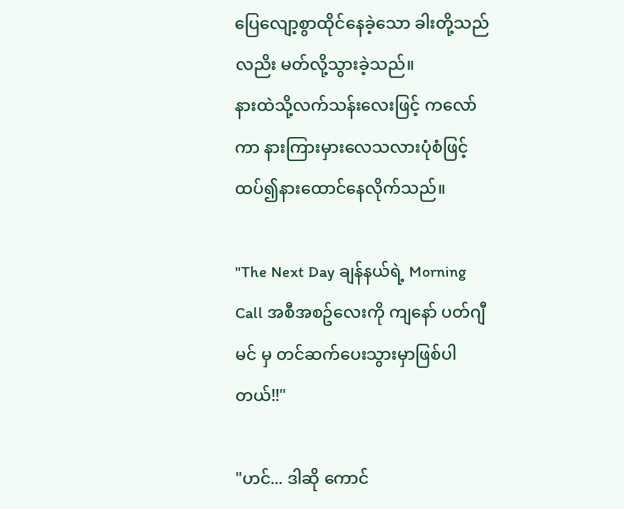ပြေလျော့စွာထိုင်နေခဲ့သော ခါးတို့သည်လညိး မတ်လို့သွားခဲ့သည်။
နားထဲသို့လက်သန်းလေးဖြင့် ကလော်ကာ နားကြားမှားလေသလားပုံစံဖြင့်ထပ်၍နားထောင်နေလိုက်သည်။

"The Next Day ချန်နယ်ရဲ့ Morning Call အစီအစဥ်လေးကို ကျနော် ပတ်ဂျီမင် မှ တင်ဆက်ပေးသွားမှာဖြစ်ပါတယ်!!"

"ဟင်... ဒါဆို ကောင်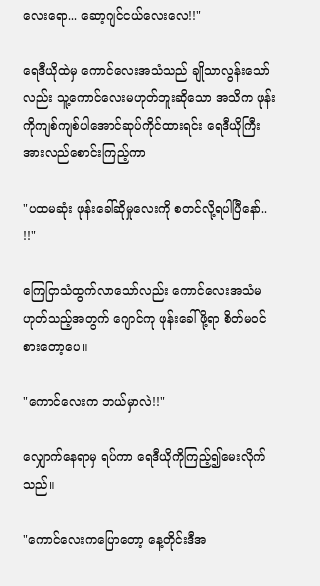လေးရော... ဆော့ဂျင်ငယ်လေးလေ!!"

ရေဒီယိုထဲမှ ကောင်လေးအသံသည် ချိုသာလွန်းသော်လည်း သူ့ကောင်လေးမဟုတ်ဘူးဆိုသော အသိက ဖုန်းကိုကျစ်ကျစ်ပါအောင်ဆုပ်ကိုင်ထားရင်း ရေဒီယိုကြီးအားလည်စောင်းကြည့်ကာ

"ပထမဆုံး ဖုန်းခေါ်ဆိုမှုလေးကို စတင်လို့ရပါပြီနော်.. !!"

ကြေငြာသံထွက်လာသော်လည်း ကောင်လေးအသံမဟုတ်သည့်အတွက် ဂျောင်ကု ဖုန်းခေါ်ဖို့ရာ စိတ်မဝင်စားတော့ပေ။

"ကောင်လေးက ဘယ်မှာလဲ!!"

လျှောက်နေရာမှ ရပ်ကာ ရေဒီယိုကိုကြည့်၍မေးလိုက်သည်။

"ကောင်လေးကပြောတော့ နေ့တိုင်းဒီအ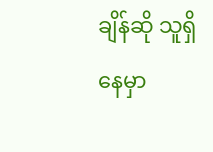ချိန်ဆို သူရှိနေမှာ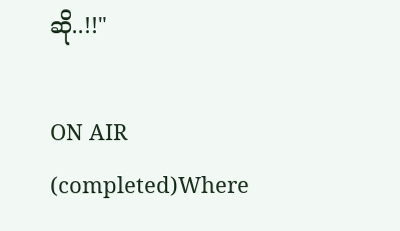ဆို..!!"

ON AIR (completed)Where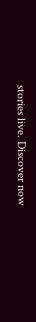stories live. Discover now